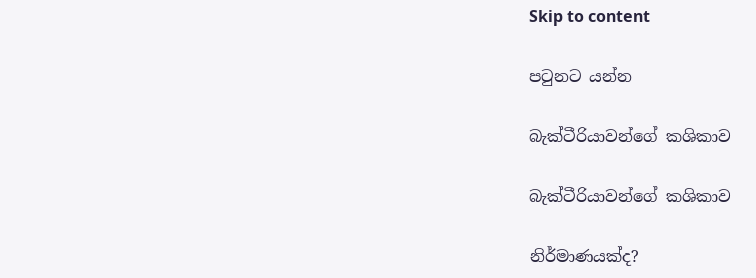Skip to content

පටුනට යන්න

බැක්ටීරියාවන්ගේ කශිකාව

බැක්ටීරියාවන්ගේ කශිකාව

නිර්මාණයක්ද?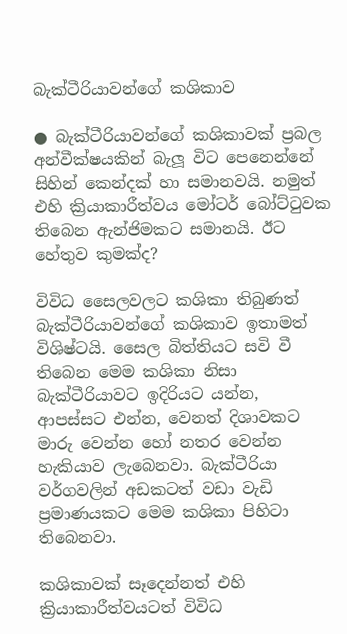බැක්ටීරියාවන්ගේ කශිකාව

● බැක්ටීරියාවන්ගේ කශිකාවක් ප්‍රබල අන්වීක්ෂයකින් බැලූ විට පෙනෙන්නේ සිහින් කෙන්දක් හා සමානවයි. නමුත් එහි ක්‍රියාකාරීත්වය මෝටර් බෝට්ටුවක තිබෙන ඇන්ජිමකට සමානයි. ඊට හේතුව කුමක්ද?

විවිධ සෛලවලට කශිකා තිබුණත් බැක්ටීරියාවන්ගේ කශිකාව ඉතාමත් විශිෂ්ටයි. සෛල බිත්තියට සවි වී තිබෙන මෙම කශිකා නිසා බැක්ටීරියාවට ඉදිරියට යන්න, ආපස්සට එන්න, වෙනත් දිශාවකට මාරු වෙන්න හෝ නතර වෙන්න හැකියාව ලැබෙනවා. බැක්ටීරියා වර්ගවලින් අඩකටත් වඩා වැඩි ප්‍රමාණයකට මෙම කශිකා පිහිටා තිබෙනවා.

කශිකාවක් සෑදෙන්නත් එහි ක්‍රියාකාරීත්වයටත් විවිධ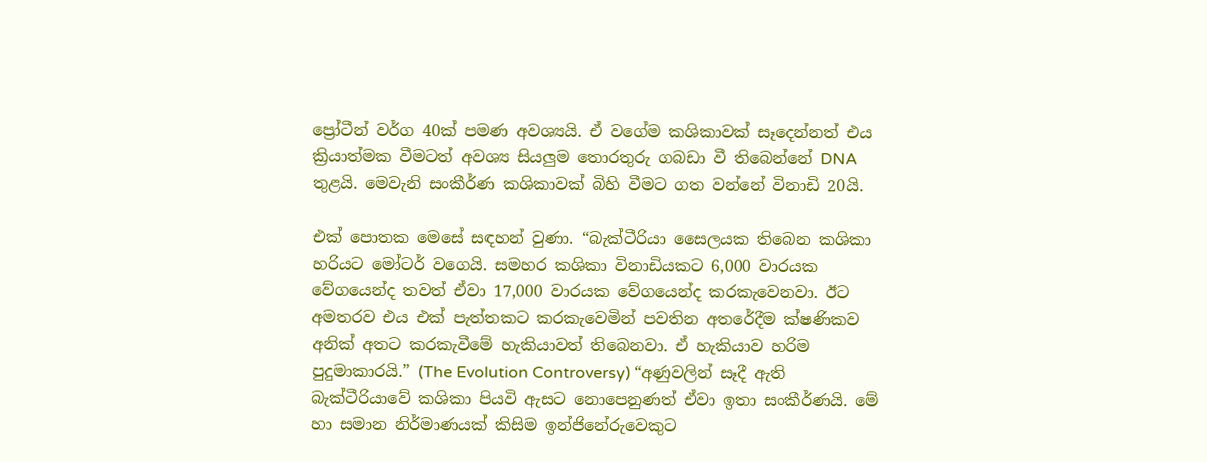ප්‍රෝටීන් වර්ග 40ක් පමණ අවශ්‍යයි. ඒ වගේම කශිකාවක් සෑදෙන්නත් එය ක්‍රියාත්මක වීමටත් අවශ්‍ය සියලුම තොරතුරු ගබඩා වී තිබෙන්නේ DNA තුළයි. මෙවැනි සංකීර්ණ කශිකාවක් බිහි වීමට ගත වන්නේ විනාඩි 20යි.

එක් පොතක මෙසේ සඳහන් වුණා. “බැක්ටීරියා සෛලයක තිබෙන කශිකා හරියට මෝටර් වගෙයි. සමහර කශිකා විනාඩියකට 6,000 වාරයක වේගයෙන්ද තවත් ඒවා 17,000 වාරයක වේගයෙන්ද කරකැවෙනවා. ඊට අමතරව එය එක් පැත්තකට කරකැවෙමින් පවතින අතරේදීම ක්ෂණිකව අනික් අතට කරකැවීමේ හැකියාවත් තිබෙනවා. ඒ හැකියාව හරිම පුදුමාකාරයි.” (The Evolution Controversy) “අණුවලින් සෑදී ඇති බැක්ටීරියාවේ කශිකා පියවි ඇසට නොපෙනුණත් ඒවා ඉතා සංකීර්ණයි. මේ හා සමාන නිර්මාණයක් කිසිම ඉන්ජිනේරුවෙකුට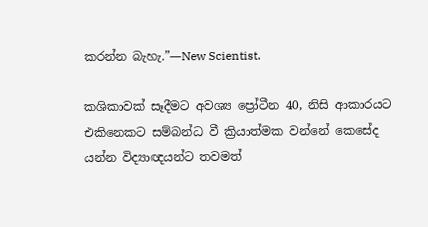කරන්න බැහැ.”—New Scientist.

කශිකාවක් සෑදීමට අවශ්‍ය ප්‍රෝටීන 40, නිසි ආකාරයට එකිනෙකට සම්බන්ධ වී ක්‍රියාත්මක වන්නේ කෙසේද යන්න විද්‍යාඥයන්ට තවමත්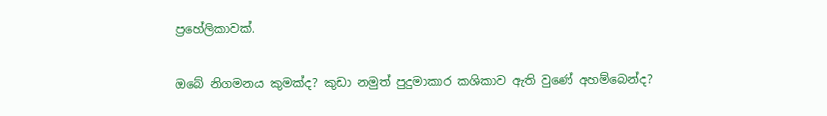ප්‍රහේලිකාවක්.

ඔබේ නිගමනය කුමක්ද? කුඩා නමුත් පුදුමාකාර කශිකාව ඇති වුණේ අහම්බෙන්ද?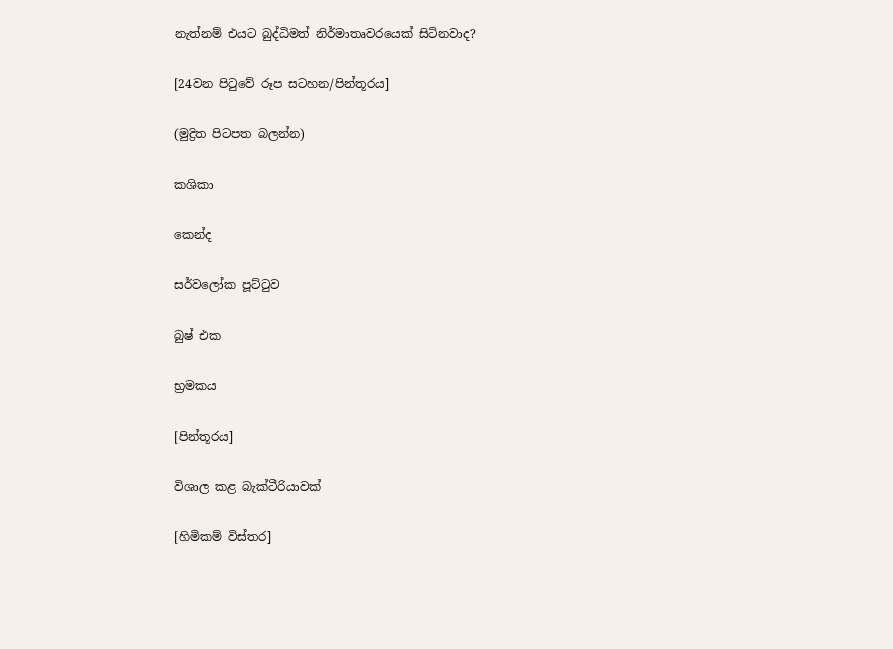නැත්නම් එයට බුද්ධිමත් නිර්මාතෘවරයෙක් සිටිනවාද?

[24වන පිටුවේ රූප සටහන/පින්තූරය]

(මුද්‍රිත පිටපත බලන්න)

කශිකා

කෙන්ද

සර්වලෝක පූට්ටුව

බුෂ් එක

භ්‍රමකය

[පින්තූරය]

විශාල කළ බැක්ටීරියාවක්

[හිමිකම් විස්තර]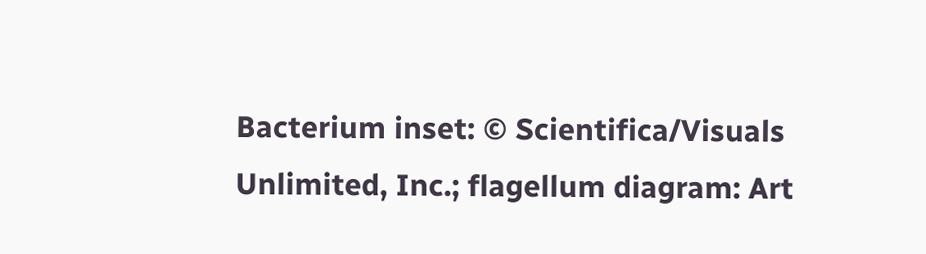Bacterium inset: © Scientifica/Visuals Unlimited, Inc.; flagellum diagram: Art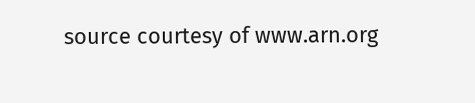source courtesy of www.arn.org